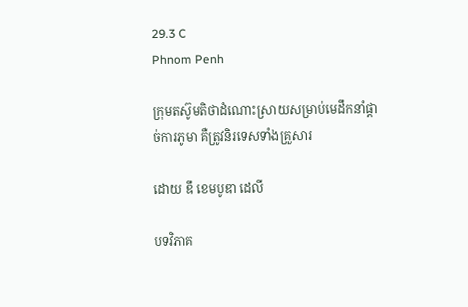29.3 C
Phnom Penh

ក្រុមតស៊ូមតិថាដំណោះស្រាយសម្រាប់មេដឹកនាំផ្ដាច់ការភូមា គឺត្រូវនិរទេសទាំងគ្រួសារ

ដោយ ឌឹ ខេមបូឌា ដេលី

បទវិភាគ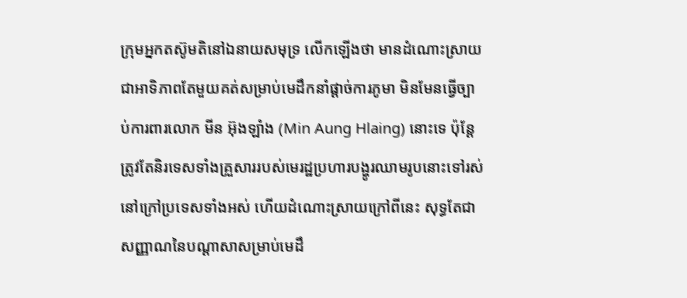ក្រុមអ្នកតស៊ូមតិនៅឯនាយសមុទ្រ លើកឡើងថា មានដំណោះស្រាយជាអាទិភាពតែមួយគត់សម្រាប់មេដឹកនាំផ្ដាច់ការភូមា មិនមែនធ្វើច្បាប់ការពារលោក មីន អ៊ុងឡាំង (Min Aung Hlaing) នោះទេ ប៉ុន្តែត្រូវតែនិរទេសទាំងគ្រួសាររបស់មេរដ្ឋប្រហារបង្ហូរឈាមរូបនោះទៅរស់នៅក្រៅប្រទេសទាំងអស់ ហើយដំណោះស្រាយក្រៅពីនេះ សុទ្ធតែជាសញ្ញាណនៃបណ្ដាសាសម្រាប់មេដឹ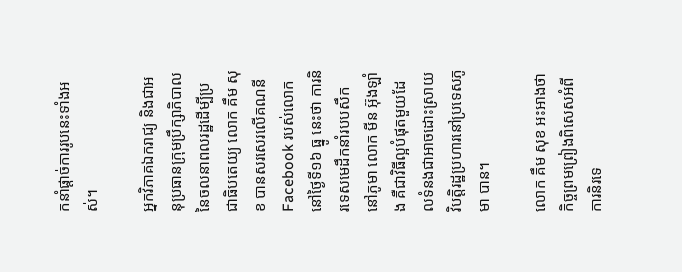កនាំផ្ដាច់ការរូបនេះទាំងអស់។

អ្នកវិភាគឯករាជ្យ និងជាអនុប្រធានក្រុមប្រឹក្សាភិបាលនៃចលនាពលរដ្ឋដើម្បីប្រជាធិបតេយ្យ លោក គឹម សុខ បានសរសេរលើគណនី Facebook របស់លោកនៅថ្ងៃទី១៦ ធ្នូ នេះថា ការនិរទេសមេដឹកនាំរបបសឹកនៅភូមា លោក មីន អ៊ុងឡាំង គឺជាវិធីល្អបំផុតមួយដែលទំនងជាអាចដោះស្រាយវិបត្តិរដ្ឋប្រហារនៅប្រទេសភូមា បាន។

លោក គឹម សុខ អះអាងថា កិច្ចព្រមព្រៀងពិសេសអំពីការនិរទេ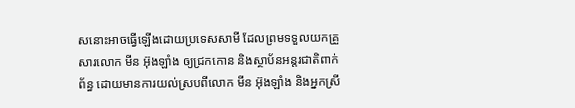សនោះអាចធ្វើឡើងដោយប្រទេសសាមី ដែលព្រមទទួលយកគ្រួសារលោក មីន អ៊ុងឡាំង ឲ្យជ្រកកោន និងស្ថាប័នអន្តរជាតិពាក់ព័ន្ធ ដោយមានការយល់ស្របពីលោក មីន អ៊ុងឡាំង និងអ្នកស្រី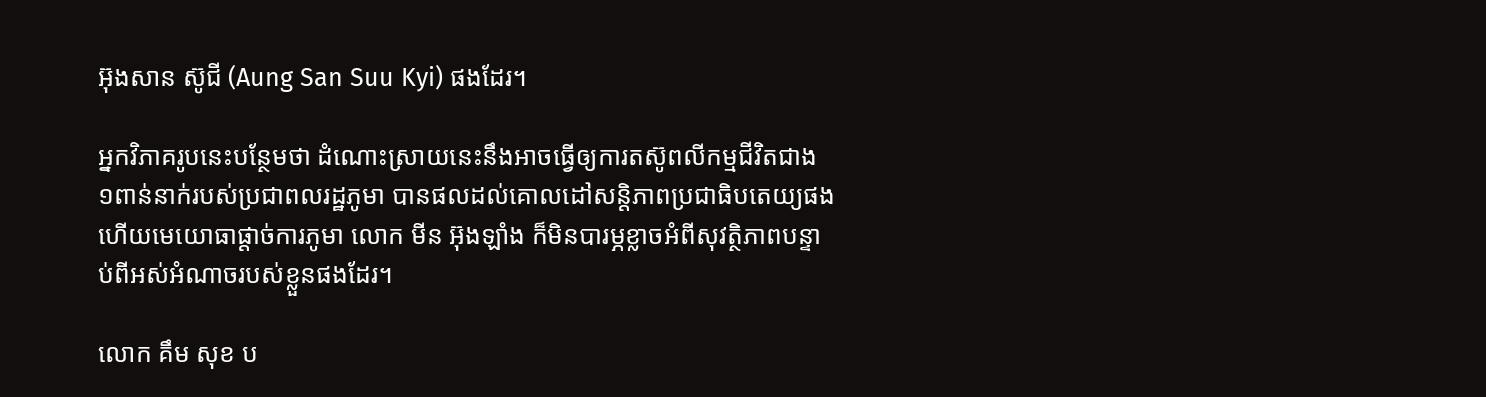អ៊ុងសាន ស៊ូជី (Aung San Suu Kyi) ផងដែរ។

អ្នកវិភាគរូបនេះបន្ថែមថា ដំណោះស្រាយនេះនឹងអាចធ្វើឲ្យការតស៊ូពលីកម្មជីវិតជាង ១ពាន់នាក់របស់ប្រជាពលរដ្ឋភូមា បានផលដល់គោលដៅសន្តិភាពប្រជាធិបតេយ្យផង ហើយមេយោធាផ្ដាច់ការភូមា លោក មីន អ៊ុងឡាំង ក៏មិនបារម្ភខ្លាចអំពីសុវត្ថិភាពបន្ទាប់ពីអស់អំណាចរបស់ខ្លួនផងដែរ។

លោក គឹម សុខ ប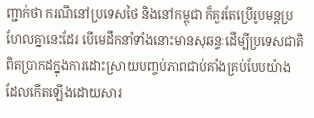ញ្ជាក់ថា ករណីនៅប្រទេសថៃ និងនៅកម្ពុជា ក៏គួរតែប្រើរូបមន្តប្រហែលគ្នានេះដែរ បើមេដឹកនាំទាំងនោះមានសុឆន្ទៈដើម្បីប្រទេសជាតិពិតប្រាកដក្នុងការដោះស្រាយបញ្ចប់ភាពជាប់គាំងគ្រប់បែបយ៉ាង ដែលកើតឡើងដោយសារ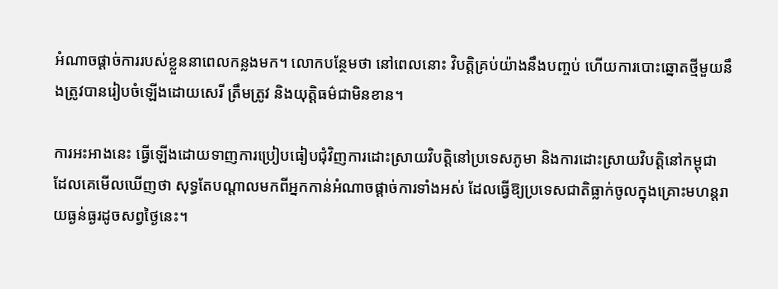អំណាចផ្ដាច់ការរបស់ខ្លួននាពេលកន្លងមក។ លោកបន្ថែមថា នៅពេលនោះ វិបត្តិគ្រប់យ៉ាងនឹងបញ្ចប់ ហើយការបោះឆ្នោតថ្មីមួយនឹងត្រូវបានរៀបចំឡើងដោយសេរី ត្រឹមត្រូវ និងយុត្តិធម៌ជាមិនខាន។

ការអះអាងនេះ ធ្វើឡើងដោយទាញការប្រៀបធៀបជុំវិញការដោះស្រាយវិបត្តិនៅប្រទេសភូមា និងការដោះស្រាយវិបត្តិនៅកម្ពុជា ដែលគេមើលឃើញថា សុទ្ធតែបណ្តាលមកពីអ្នកកាន់អំណាចផ្ដាច់ការទាំងអស់ ដែលធ្វើឱ្យប្រទេសជាតិធ្លាក់ចូលក្នុងគ្រោះមហន្តរាយធ្ងន់ធ្ងរដូចសព្វថ្ងៃនេះ។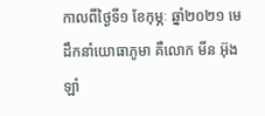កាលពីថ្ងៃទី១ ខែកុម្ភៈ ឆ្នាំ២០២១ មេដឹកនាំយោធាភូមា គឺលោក មីន អ៊ុងឡាំ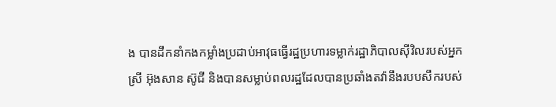ង បានដឹកនាំកងកម្លាំងប្រដាប់អាវុធធ្វើរដ្ឋប្រហារទម្លាក់រដ្ឋាភិបាលស៊ីវិលរបស់អ្នកស្រី អ៊ុងសាន ស៊ូជី និងបានសម្លាប់ពលរដ្ឋដែលបានប្រឆាំងតវ៉ានឹងរបបសឹករបស់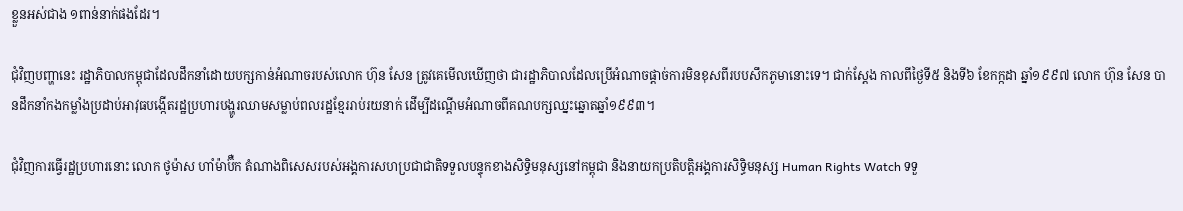ខ្លួនអស់ជាង ១ពាន់នាក់ផងដែរ។

ជុំវិញបញ្ហានេះ រដ្ឋាភិបាលកម្ពុជាដែលដឹកនាំដោយបក្សកាន់អំណាចរបស់លោក ហ៊ុន សែន ត្រូវគេមើលឃើញថា ជារដ្ឋាភិបាលដែលប្រើអំណាចផ្ដាច់ការមិនខុសពីរបបសឹកភូមានោះទេ។ ជាក់ស្តែង កាលពីថ្ងៃទី៥ និងទី៦ ខែកក្កដា ឆ្នាំ១៩៩៧ លោក ហ៊ុន សែន បានដឹកនាំកងកម្លាំងប្រដាប់អាវុធបង្កើតរដ្ឋប្រហារបង្ហូរឈាមសម្លាប់ពលរដ្ឋខ្មែររាប់រយនាក់ ដើម្បីដណ្តើមអំណាចពីគណបក្សឈ្នះឆ្នោតឆ្នាំ១៩៩៣។

ជុំវិញការធ្វើរដ្ឋប្រហារនោះ លោក ថូម៉ាស ហាំម៉ាប៊ឺក តំណាងពិសេសរបស់អង្គការសហប្រជាជាតិទទួលបន្ទុកខាងសិទ្ធិមនុស្សនៅកម្ពុជា និងនាយកប្រតិបត្តិអង្គការសិទ្ធិមនុស្ស Human Rights Watch ទទួ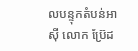លបន្ទុកតំបន់អាស៊ី លោក ប្រ៊ែដ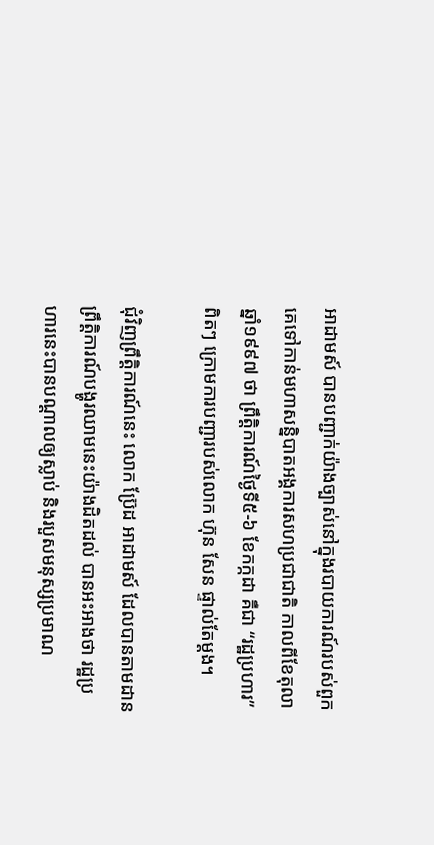អាដាមស៍ បានបញ្ជាក់យ៉ាងច្បាស់នៅក្នុងរបាយការណ៍របស់ពួកគេទៅកាន់មហាសន្និបាតអង្គការសហប្រជាជាតិ កាលពីខែតុលា ឆ្នាំ១៩៩៧ ថា ព្រឹត្តិការណ៍ថ្ងៃទី៥-៦ ខែកក្កដា គឺជា “រដ្ឋប្រហារ” ពិតៗ ក្រោមការបញ្ជារបស់លោក ហ៊ុន សែន ផ្ទាល់តែម្តង។

ជុំវិញព្រឹត្តិការណ៍នេះ លោក ប្រ៊ែដ អាដាមស៍ ដែលបានតាមដានព្រឹត្តិការណ៍បង្ហូរឈាមនេះយ៉ាងដិតដល់ បានអះអាងថា រដ្ឋប្រហារនេះបានបណ្តាលឲ្យស្លាប់ និងរបួសមនុស្សប្រមាណ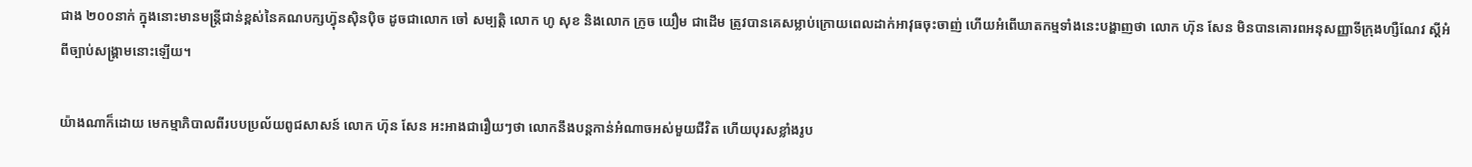ជាង ២០០នាក់ ក្នុងនោះមានមន្ត្រីជាន់ខ្ពស់នៃគណបក្សហ៊្វុនស៊ិនប៉ិច ដូចជាលោក ចៅ សម្បត្តិ លោក ហូ សុខ និងលោក ក្រូច យឿម ជាដើម ត្រូវបានគេសម្លាប់ក្រោយពេលដាក់អាវុធចុះចាញ់ ហើយអំពើឃាតកម្មទាំងនេះបង្ហាញថា លោក ហ៊ុន សែន មិនបានគោរពអនុសញ្ញាទីក្រុងហ្សឺណែវ ស្តីអំពីច្បាប់សង្គ្រាមនោះឡើយ។

យ៉ាងណាក៏ដោយ មេកម្មាភិបាលពីរបបប្រល័យពូជសាសន៍ លោក ហ៊ុន សែន អះអាងជារឿយៗថា លោកនឹងបន្តកាន់អំណាចអស់មួយជីវិត ហើយបុរសខ្លាំងរូប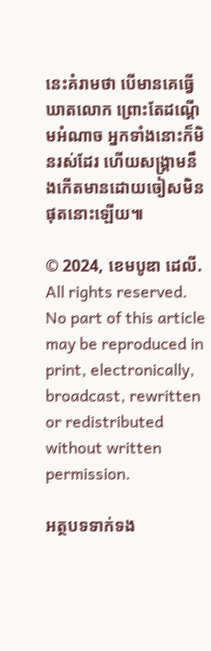នេះគំរាមថា បើមានគេធ្វើឃាតលោក ព្រោះតែដណ្តើមអំណាច អ្នកទាំងនោះក៏មិនរស់ដែរ ហើយសង្គ្រាមនឹងកើតមានដោយចៀសមិនផុតនោះឡើយ៕

© 2024, ខេមបូឌា ដេលី. All rights reserved. No part of this article may be reproduced in print, electronically, broadcast, rewritten or redistributed without written permission.

អត្ថបទទាក់ទង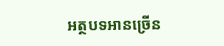អត្ថបទអានច្រើន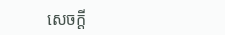សេចក្ដី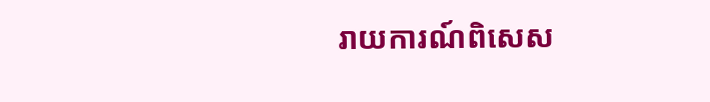រាយការណ៍ពិសេស